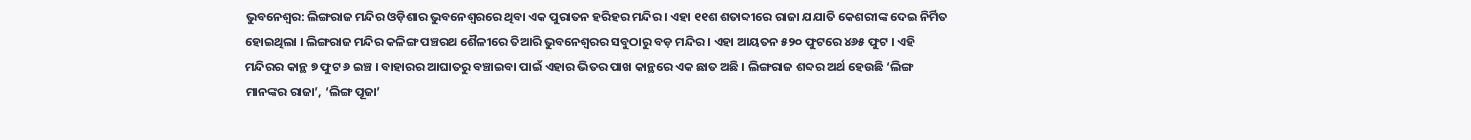ଭୁବନେଶ୍ୱର: ଲିଙ୍ଗରାଜ ମନ୍ଦିର ଓଡ଼ିଶାର ଭୁବନେଶ୍ୱରରେ ଥିବା ଏକ ପୁରାତନ ହରିହର ମନ୍ଦିର । ଏହା ୧୧ଶ ଶତାବ୍ଦୀରେ ରାଜା ଯଯାତି କେଶରୀଙ୍କ ଦେଇ ନିର୍ମିତ ହୋଇଥିଲା । ଲିଙ୍ଗରାଜ ମନ୍ଦିର କଳିଙ୍ଗ ପଞ୍ଚରଥ ଶୈଳୀରେ ତିଆରି ଭୁବନେଶ୍ୱରର ସବୁଠାରୁ ବଡ଼ ମନ୍ଦିର । ଏହା ଆୟତନ ୫୨୦ ଫୁଟରେ ୪୬୫ ଫୁଟ । ଏହି ମନ୍ଦିରର କାନ୍ଥ ୭ ଫୁଟ ୬ ଇଞ୍ଚ । ବାହାରର ଆଘାତରୁ ବଞ୍ଚାଇବା ପାଇଁ ଏହାର ଭିତର ପାଖ କାନ୍ଥରେ ଏକ ଛାତ ଅଛି । ଲିଙ୍ଗରାଜ ଶବ୍ଦର ଅର୍ଥ ହେଉଛି ‘ଲିଙ୍ଗ ମାନଙ୍କର ରାଜା’, ‘ଲିଙ୍ଗ ପୂଜା’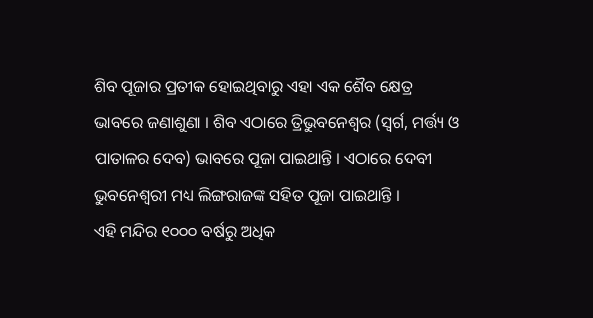ଶିବ ପୂଜାର ପ୍ରତୀକ ହୋଇଥିବାରୁ ଏହା ଏକ ଶୈବ କ୍ଷେତ୍ର ଭାବରେ ଜଣାଶୁଣା । ଶିବ ଏଠାରେ ତ୍ରିଭୁବନେଶ୍ୱର (ସ୍ୱର୍ଗ, ମର୍ତ୍ତ୍ୟ ଓ ପାତାଳର ଦେବ) ଭାବରେ ପୂଜା ପାଇଥାନ୍ତି । ଏଠାରେ ଦେବୀ ଭୁବନେଶ୍ୱରୀ ମଧ୍ୟ ଲିଙ୍ଗରାଜଙ୍କ ସହିତ ପୂଜା ପାଇଥାନ୍ତି ।
ଏହି ମନ୍ଦିର ୧୦୦୦ ବର୍ଷରୁ ଅଧିକ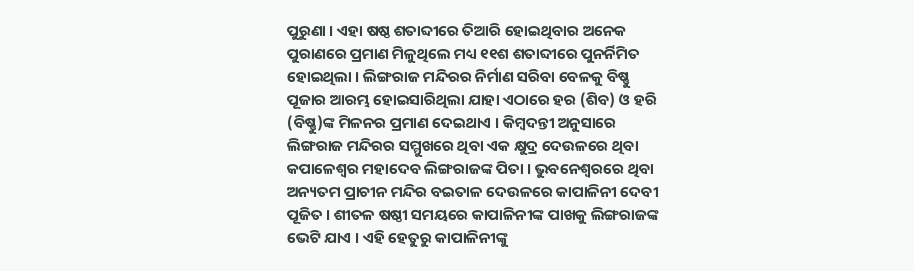ପୁରୁଣା । ଏହା ଷଷ୍ଠ ଶତାବ୍ଦୀରେ ତିଆରି ହୋଇଥିବାର ଅନେକ ପୁରାଣରେ ପ୍ରମାଣ ମିଳୁଥିଲେ ମଧ୍ୟ ୧୧ଶ ଶତାବ୍ଦୀରେ ପୁନର୍ନିମିତ ହୋଇଥିଲା । ଲିଙ୍ଗରାଜ ମନ୍ଦିରର ନିର୍ମାଣ ସରିବା ବେଳକୁ ବିଷ୍ଣୁ ପୂଜାର ଆରମ୍ଭ ହୋଇସାରିଥିଲା ଯାହା ଏଠାରେ ହର (ଶିବ) ଓ ହରି (ବିଷ୍ଣୁ)ଙ୍କ ମିଳନର ପ୍ରମାଣ ଦେଇଥାଏ । କିମ୍ବଦନ୍ତୀ ଅନୁସାରେ ଲିଙ୍ଗରାଜ ମନ୍ଦିରର ସମ୍ମୁଖରେ ଥିବା ଏକ କ୍ଷୁଦ୍ର ଦେଉଳରେ ଥିବା କପାଳେଶ୍ୱର ମହାଦେବ ଲିଙ୍ଗରାଜଙ୍କ ପିତା । ଭୁବନେଶ୍ୱରରେ ଥିବା ଅନ୍ୟତମ ପ୍ରାଚୀନ ମନ୍ଦିର ବଇତାଳ ଦେଉଳରେ କାପାଳିନୀ ଦେବୀ ପୂଜିତ । ଶୀତଳ ଷଷ୍ଠୀ ସମୟରେ କାପାଳିନୀଙ୍କ ପାଖକୁ ଲିଙ୍ଗରାଜଙ୍କ ଭେଟି ଯାଏ । ଏହି ହେତୁରୁ କାପାଳିନୀଙ୍କୁ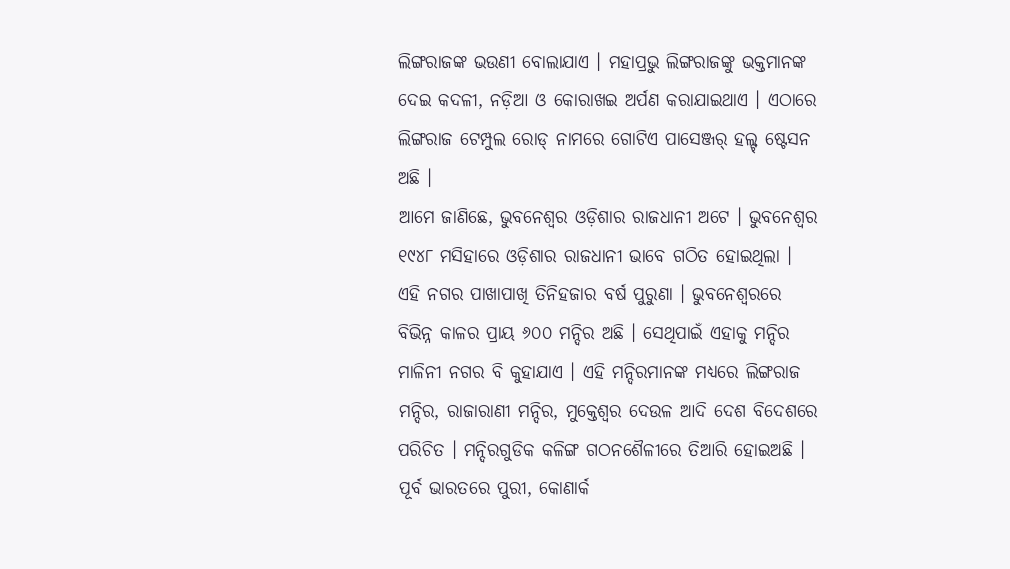ଲିଙ୍ଗରାଜଙ୍କ ଭଉଣୀ ବୋଲାଯାଏ । ମହାପ୍ରଭୁ ଲିଙ୍ଗରାଜଙ୍କୁ ଭକ୍ତମାନଙ୍କ ଦେଇ କଦଳୀ, ନଡ଼ିଆ ଓ କୋରାଖଇ ଅର୍ପଣ କରାଯାଇଥାଏ । ଏଠାରେ ଲିଙ୍ଗରାଜ ଟେମ୍ପୁଲ ରୋଡ୍ ନାମରେ ଗୋଟିଏ ପାସେଞ୍ଜର୍ ହଲ୍ଟ୍ ଷ୍ଟେସନ ଅଛି ।
ଆମେ ଜାଣିଛେ, ଭୁବନେଶ୍ୱର ଓଡ଼ିଶାର ରାଜଧାନୀ ଅଟେ । ଭୁବନେଶ୍ୱର ୧୯୪୮ ମସିହାରେ ଓଡ଼ିଶାର ରାଜଧାନୀ ଭାବେ ଗଠିତ ହୋଇଥିଲା । ଏହି ନଗର ପାଖାପାଖି ତିନିହଜାର ବର୍ଷ ପୁରୁଣା । ଭୁବନେଶ୍ୱରରେ ବିଭିନ୍ନ କାଳର ପ୍ରାୟ ୬୦୦ ମନ୍ଦିର ଅଛି । ସେଥିପାଇଁ ଏହାକୁ ମନ୍ଦିର ମାଳିନୀ ନଗର ବି କୁହାଯାଏ । ଏହି ମନ୍ଦିରମାନଙ୍କ ମଧ୍ୟରେ ଲିଙ୍ଗରାଜ ମନ୍ଦିର, ରାଜାରାଣୀ ମନ୍ଦିର, ମୁକ୍ତେଶ୍ୱର ଦେଉଳ ଆଦି ଦେଶ ବିଦେଶରେ ପରିଚିତ । ମନ୍ଦିରଗୁଡିକ କଳିଙ୍ଗ ଗଠନଶୈଳୀରେ ତିଆରି ହୋଇଅଛି । ପୂର୍ବ ଭାରତରେ ପୁରୀ, କୋଣାର୍କ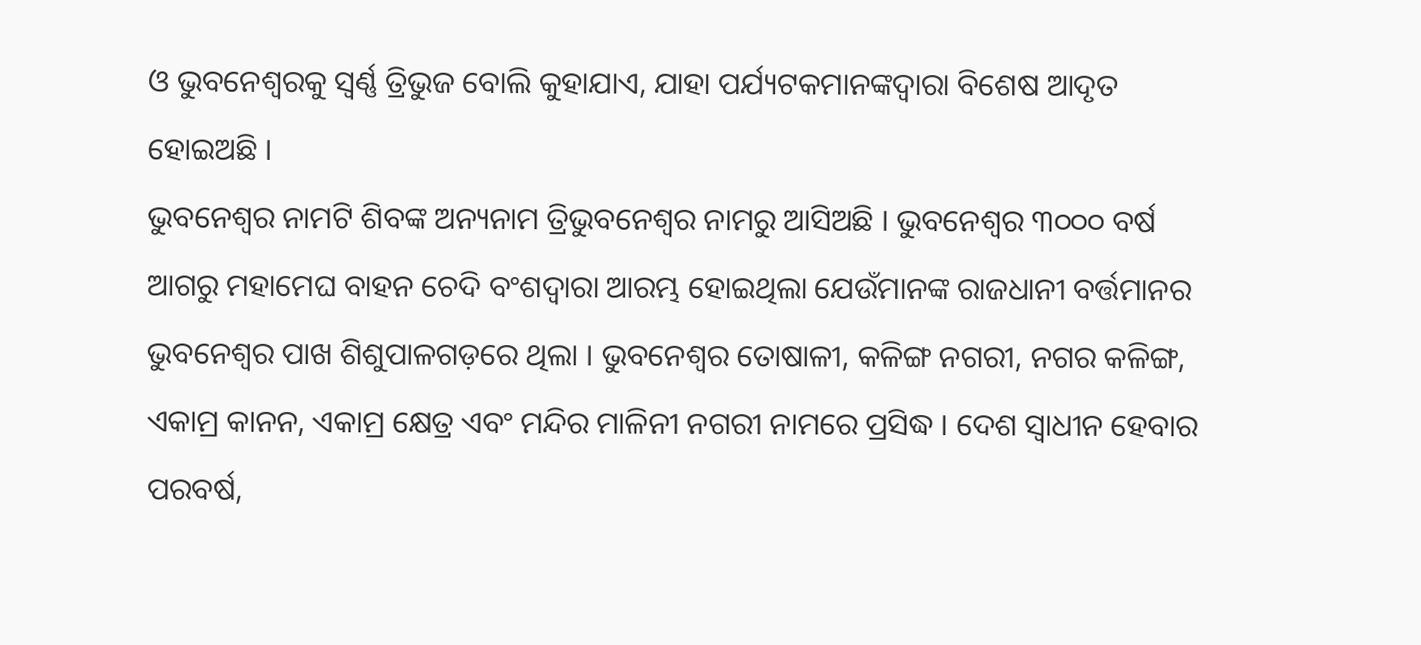ଓ ଭୁବନେଶ୍ୱରକୁ ସ୍ୱର୍ଣ୍ଣ ତ୍ରିଭୁଜ ବୋଲି କୁହାଯାଏ, ଯାହା ପର୍ଯ୍ୟଟକମାନଙ୍କଦ୍ୱାରା ବିଶେଷ ଆଦୃତ ହୋଇଅଛି ।
ଭୁବନେଶ୍ୱର ନାମଟି ଶିବଙ୍କ ଅନ୍ୟନାମ ତ୍ରିଭୁବନେଶ୍ୱର ନାମରୁ ଆସିଅଛି । ଭୁବନେଶ୍ୱର ୩୦୦୦ ବର୍ଷ ଆଗରୁ ମହାମେଘ ବାହନ ଚେଦି ବଂଶଦ୍ୱାରା ଆରମ୍ଭ ହୋଇଥିଲା ଯେଉଁମାନଙ୍କ ରାଜଧାନୀ ବର୍ତ୍ତମାନର ଭୁବନେଶ୍ୱର ପାଖ ଶିଶୁପାଳଗଡ଼ରେ ଥିଲା । ଭୁବନେଶ୍ୱର ତୋଷାଳୀ, କଳିଙ୍ଗ ନଗରୀ, ନଗର କଳିଙ୍ଗ, ଏକାମ୍ର କାନନ, ଏକାମ୍ର କ୍ଷେତ୍ର ଏବଂ ମନ୍ଦିର ମାଳିନୀ ନଗରୀ ନାମରେ ପ୍ରସିଦ୍ଧ । ଦେଶ ସ୍ୱାଧୀନ ହେବାର ପରବର୍ଷ,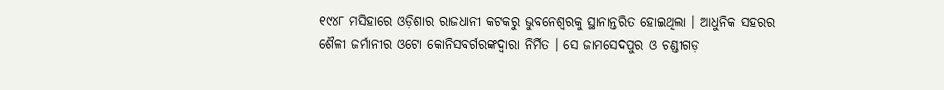୧୯୪୮ ମସିହାରେ ଓଡ଼ିଶାର ରାଜଧାନୀ କଟକରୁ ଭୁବନେଶ୍ୱରକୁ ସ୍ଥାନାନ୍ତରିତ ହୋଇଥିଲା । ଆଧୁନିକ ସହରର ଶୈଳୀ ଜର୍ମାନୀର ଓଟୋ କୋନିସବର୍ଗରଙ୍କଦ୍ୱାରା ନିର୍ମିତ । ସେ ଜାମସେଦପୁର ଓ ଚଣ୍ଡୀଗଡ଼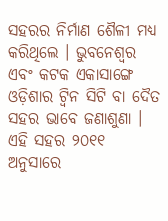ସହରର ନିର୍ମାଣ ଶୈଳୀ ମଧ୍ୟ କରିଥିଲେ । ଭୁବନେଶ୍ୱର ଏବଂ କଟକ ଏକାସାଙ୍ଗେ ଓଡ଼ିଶାର ଟ୍ୱିନ ସିଟି ବା ଦୈତ ସହର ଭାବେ ଜଣାଶୁଣା । ଏହି ସହର ୨୦୧୧ ଅନୁସାରେ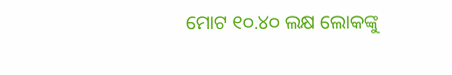ମୋଟ ୧୦.୪୦ ଲକ୍ଷ ଲୋକଙ୍କୁ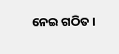ନେଇ ଗଠିତ ।